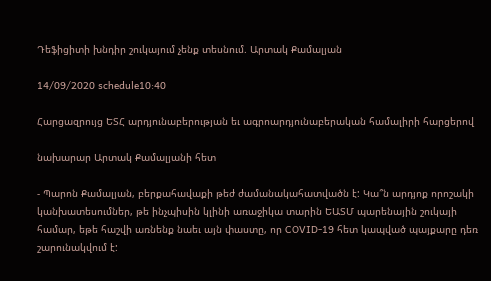Դեֆիցիտի խնդիր շուկայում չենք տեսնում. Արտակ Քամալյան

14/09/2020 schedule10:40

Հարցազրույց ԵՏՀ արդյունաբերության եւ ագրոարդյունաբերական համալիրի հարցերով

նախարար Արտակ Քամալյանի հետ

- Պարոն Քամալյան, բերքահավաքի թեժ ժամանակահատվածն է: Կա՞ն արդյոք որոշակի կանխատեսումներ, թե ինչպիսին կլինի առաջիկա տարին ԵԱՏՄ պարենային շուկայի համար, եթե հաշվի առնենք նաեւ այն փաստը, որ COVID-19 հետ կապված պայքարը դեռ շարունակվում է: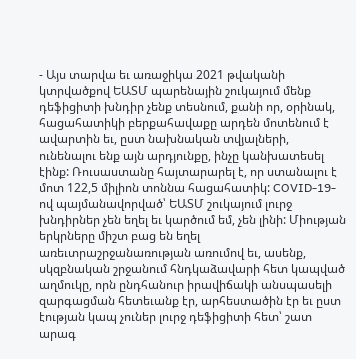- Այս տարվա եւ առաջիկա 2021 թվականի կտրվածքով ԵԱՏՄ պարենային շուկայում մենք դեֆիցիտի խնդիր չենք տեսնում, քանի որ, օրինակ, հացահատիկի բերքահավաքը արդեն մոտենում է ավարտին եւ, ըստ նախնական տվյալների, ունենալու ենք այն արդյունքը, ինչը կանխատեսել էինք: Ռուսաստանը հայտարարել է, որ ստանալու է մոտ 122,5 միլիոն տոննա հացահատիկ: COVID-19-ով պայմանավորված՝ ԵԱՏՄ շուկայում լուրջ խնդիրներ չեն եղել եւ կարծում եմ, չեն լինի: Միության երկրները միշտ բաց են եղել առեւտրաշրջանառության առումով եւ, ասենք, սկզբնական շրջանում հնդկաձավարի հետ կապված աղմուկը, որն ընդհանուր իրավիճակի անսպասելի զարգացման հետեւանք էր, արհեստածին էր եւ ըստ էության կապ չուներ լուրջ դեֆիցիտի հետ՝ շատ արագ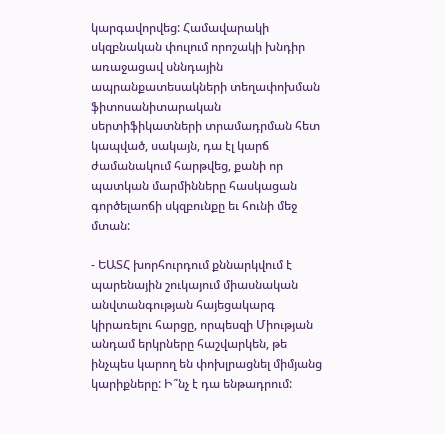կարգավորվեց: Համավարակի սկզբնական փուլում որոշակի խնդիր առաջացավ սննդային ապրանքատեսակների տեղափոխման ֆիտոսանիտարական սերտիֆիկատների տրամադրման հետ կապված, սակայն, դա էլ կարճ ժամանակում հարթվեց, քանի որ պատկան մարմինները հասկացան գործելաոճի սկզբունքը եւ հունի մեջ մտան:

- ԵԱՏՀ խորհուրդում քննարկվում է պարենային շուկայում միասնական անվտանգության հայեցակարգ կիրառելու հարցը, որպեսզի Միության անդամ երկրները հաշվարկեն, թե ինչպես կարող են փոխլրացնել միմյանց կարիքները: Ի՞նչ է դա ենթադրում: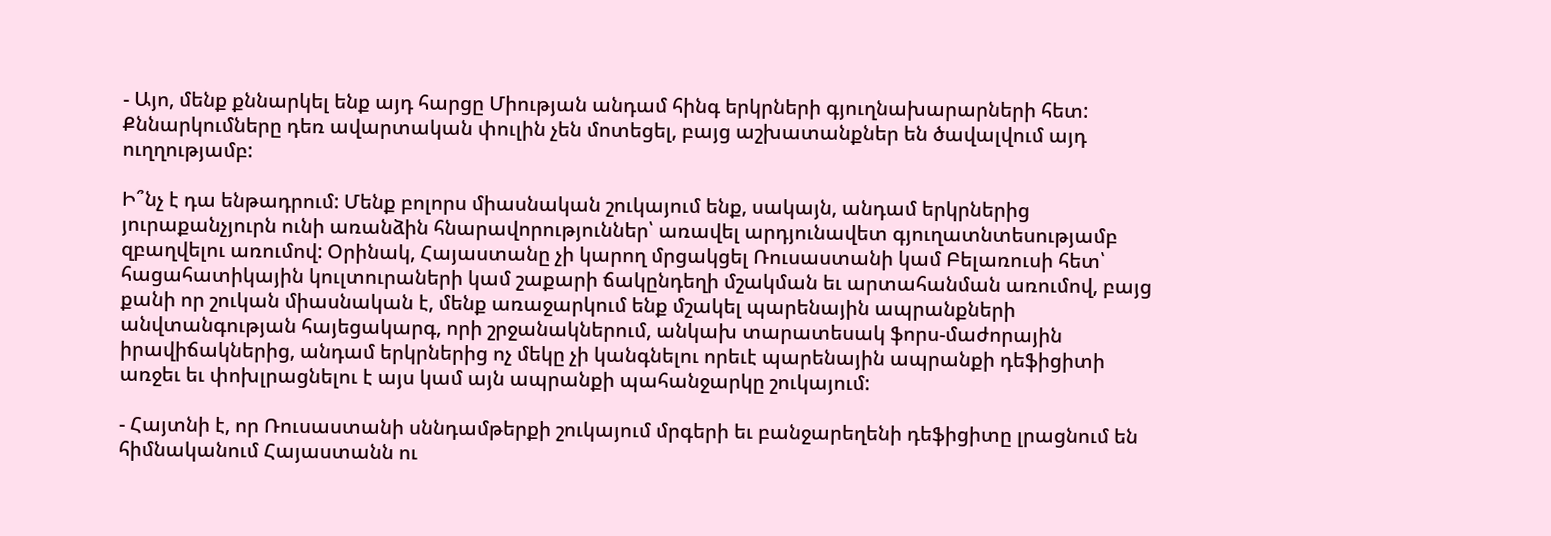- Այո, մենք քննարկել ենք այդ հարցը Միության անդամ հինգ երկրների գյուղնախարարների հետ: Քննարկումները դեռ ավարտական փուլին չեն մոտեցել, բայց աշխատանքներ են ծավալվում այդ ուղղությամբ:

Ի՞նչ է դա ենթադրում: Մենք բոլորս միասնական շուկայում ենք, սակայն, անդամ երկրներից յուրաքանչյուրն ունի առանձին հնարավորություններ՝ առավել արդյունավետ գյուղատնտեսությամբ զբաղվելու առումով: Օրինակ, Հայաստանը չի կարող մրցակցել Ռուսաստանի կամ Բելառուսի հետ՝ հացահատիկային կուլտուրաների կամ շաքարի ճակընդեղի մշակման եւ արտահանման առումով, բայց քանի որ շուկան միասնական է, մենք առաջարկում ենք մշակել պարենային ապրանքների անվտանգության հայեցակարգ, որի շրջանակներում, անկախ տարատեսակ ֆորս-մաժորային իրավիճակներից, անդամ երկրներից ոչ մեկը չի կանգնելու որեւէ պարենային ապրանքի դեֆիցիտի առջեւ եւ փոխլրացնելու է այս կամ այն ապրանքի պահանջարկը շուկայում:

- Հայտնի է, որ Ռուսաստանի սննդամթերքի շուկայում մրգերի եւ բանջարեղենի դեֆիցիտը լրացնում են հիմնականում Հայաստանն ու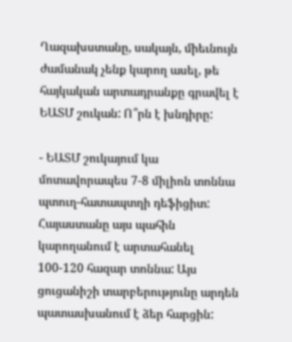Ղազախստանը, սակայն, միեւնույն ժամանակ չենք կարող ասել, թե հայկական արտադրանքը գրավել է ԵԱՏՄ շուկան: Ո՞րն է խնդիրը:

- ԵԱՏՄ շուկայում կա մոտավորապես 7-8 միլիոն տոննա պտուղ-հատապտղի դեֆիցիտ: Հայաստանը այս պահին կարողանում է արտահանել 100-120 հազար տոննա: Այս ցուցանիշի տարբերությունը արդեն պատասխանում է ձեր հարցին: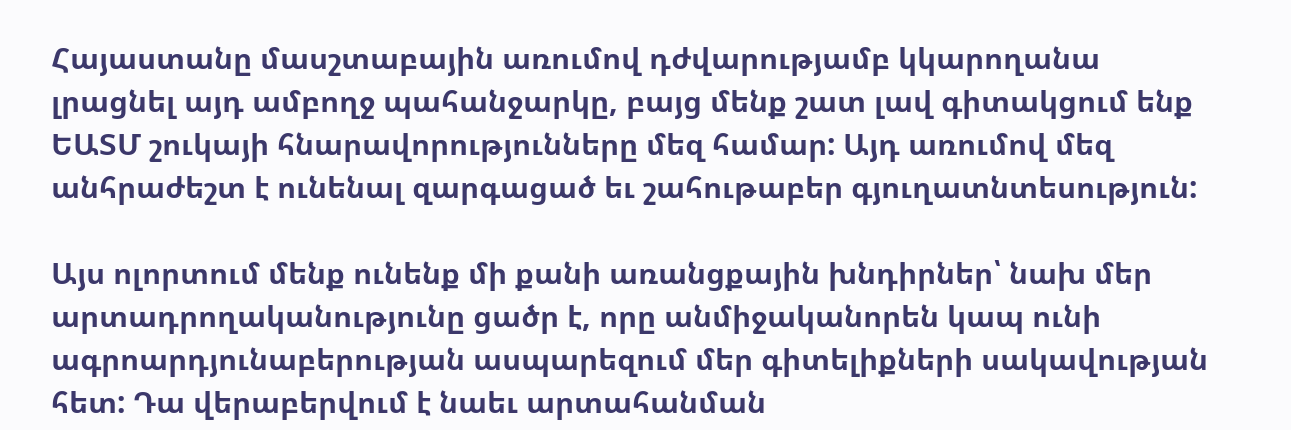Հայաստանը մասշտաբային առումով դժվարությամբ կկարողանա լրացնել այդ ամբողջ պահանջարկը, բայց մենք շատ լավ գիտակցում ենք ԵԱՏՄ շուկայի հնարավորությունները մեզ համար: Այդ առումով մեզ անհրաժեշտ է ունենալ զարգացած եւ շահութաբեր գյուղատնտեսություն:

Այս ոլորտում մենք ունենք մի քանի առանցքային խնդիրներ՝ նախ մեր արտադրողականությունը ցածր է, որը անմիջականորեն կապ ունի ագրոարդյունաբերության ասպարեզում մեր գիտելիքների սակավության հետ: Դա վերաբերվում է նաեւ արտահանման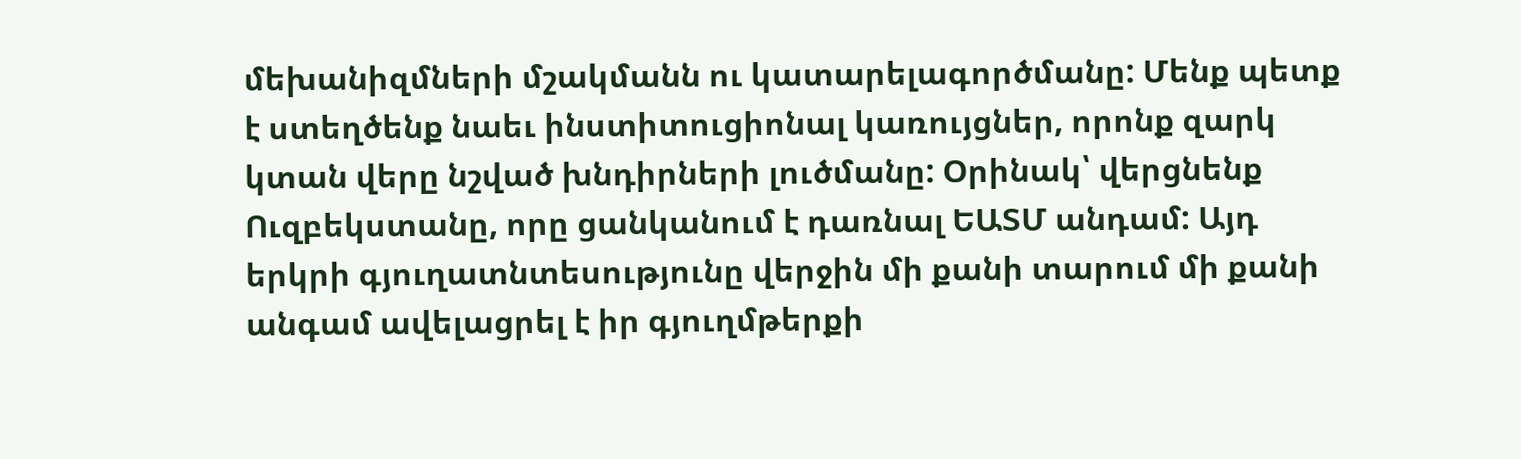մեխանիզմների մշակմանն ու կատարելագործմանը: Մենք պետք է ստեղծենք նաեւ ինստիտուցիոնալ կառույցներ, որոնք զարկ կտան վերը նշված խնդիրների լուծմանը: Օրինակ՝ վերցնենք Ուզբեկստանը, որը ցանկանում է դառնալ ԵԱՏՄ անդամ: Այդ երկրի գյուղատնտեսությունը վերջին մի քանի տարում մի քանի անգամ ավելացրել է իր գյուղմթերքի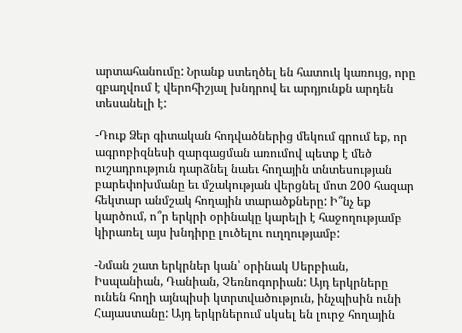արտահանումը: Նրանք ստեղծել են հատուկ կառույց, որը զբաղվում է վերոհիշյալ խնդրով եւ արդյունքն արդեն տեսանելի է:

-Դուք Ձեր գիտական հոդվածներից մեկում գրում եք, որ ագրոբիզնեսի զարգացման առումով պետք է մեծ ուշադրություն դարձնել նաեւ հողային տնտեսության բարեփոխմանը եւ մշակության վերցնել մոտ 200 հազար հեկտար անմշակ հողային տարածքները: Ի՞նչ եք կարծում, ո՞ր երկրի օրինակը կարելի է հաջողությամբ կիրառել այս խնդիրը լուծելու ուղղությամբ:

-Նման շատ երկրներ կան՝ օրինակ Սերբիան, Իսպանիան, Դանիան, Չեռնոգորիան: Այդ երկրները ունեն հողի այնպիսի կտրտվածություն, ինչպիսին ունի Հայաստանը: Այդ երկրներում սկսել են լուրջ հողային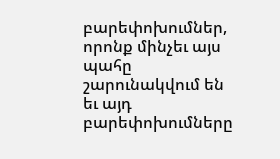բարեփոխումներ, որոնք մինչեւ այս պահը շարունակվում են եւ այդ բարեփոխումները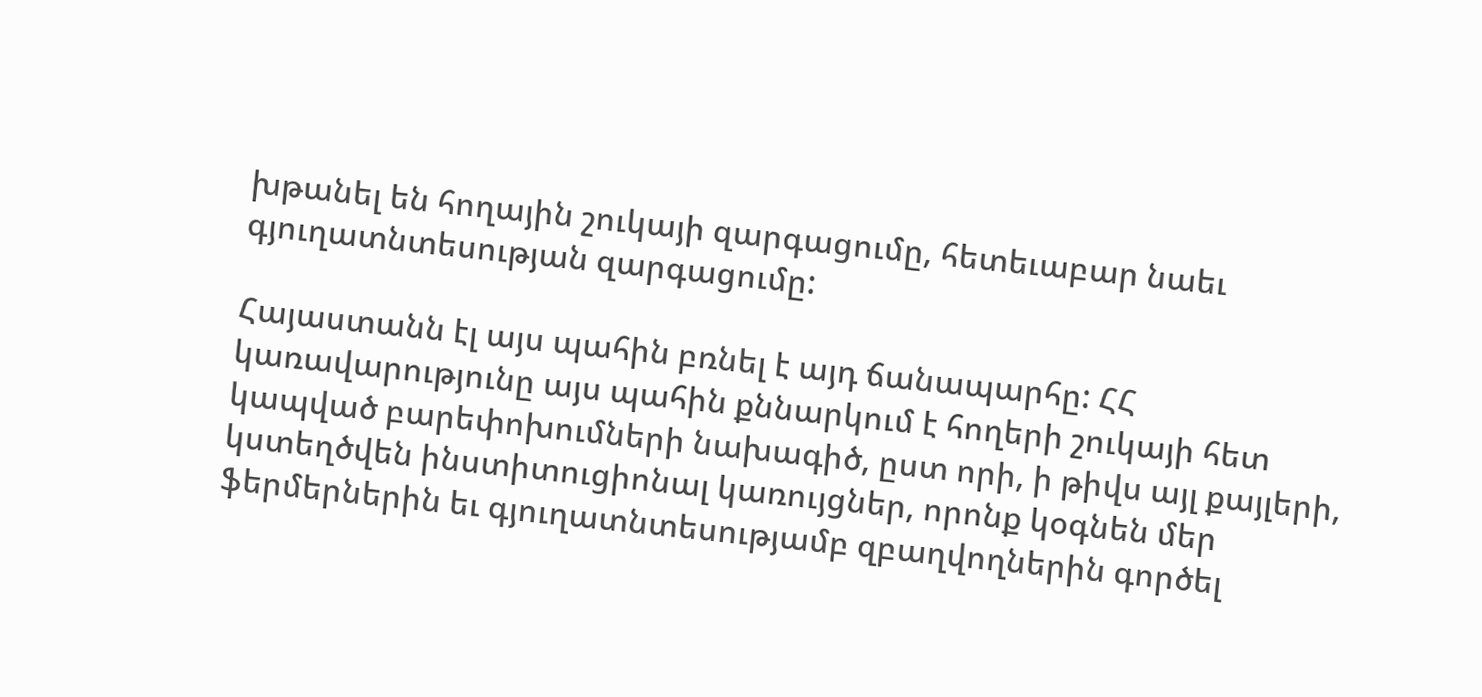խթանել են հողային շուկայի զարգացումը, հետեւաբար նաեւ գյուղատնտեսության զարգացումը:

Հայաստանն էլ այս պահին բռնել է այդ ճանապարհը: ՀՀ կառավարությունը այս պահին քննարկում է հողերի շուկայի հետ կապված բարեփոխումների նախագիծ, ըստ որի, ի թիվս այլ քայլերի, կստեղծվեն ինստիտուցիոնալ կառույցներ, որոնք կօգնեն մեր ֆերմերներին եւ գյուղատնտեսությամբ զբաղվողներին գործել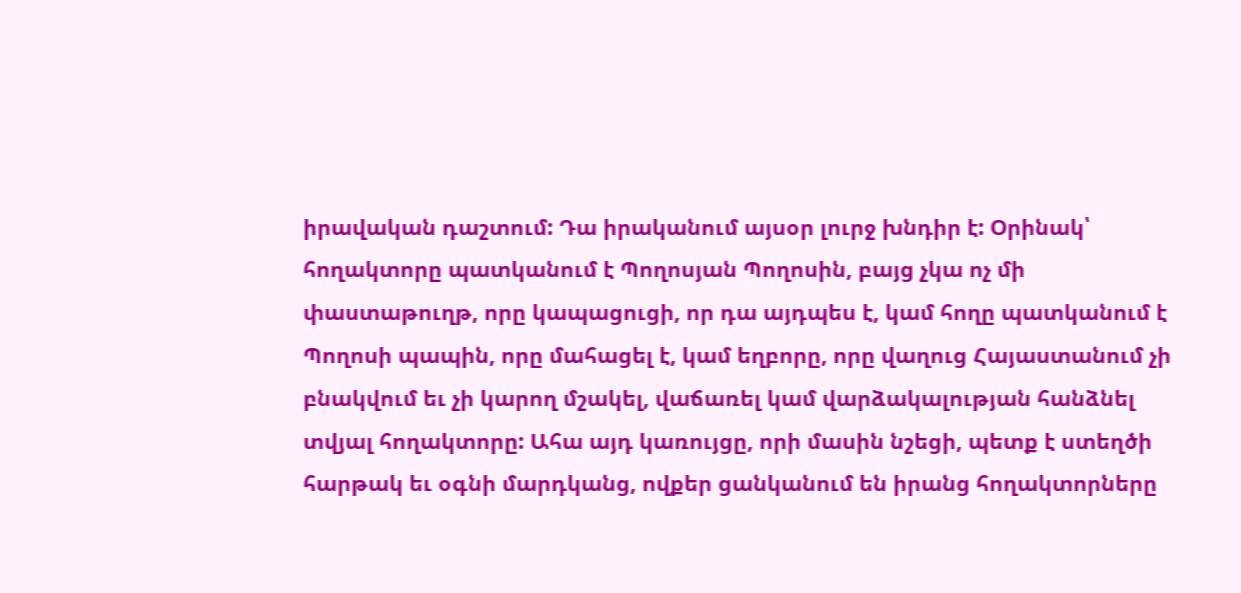իրավական դաշտում: Դա իրականում այսօր լուրջ խնդիր է: Օրինակ՝ հողակտորը պատկանում է Պողոսյան Պողոսին, բայց չկա ոչ մի փաստաթուղթ, որը կապացուցի, որ դա այդպես է, կամ հողը պատկանում է Պողոսի պապին, որը մահացել է, կամ եղբորը, որը վաղուց Հայաստանում չի բնակվում եւ չի կարող մշակել, վաճառել կամ վարձակալության հանձնել տվյալ հողակտորը: Ահա այդ կառույցը, որի մասին նշեցի, պետք է ստեղծի հարթակ եւ օգնի մարդկանց, ովքեր ցանկանում են իրանց հողակտորները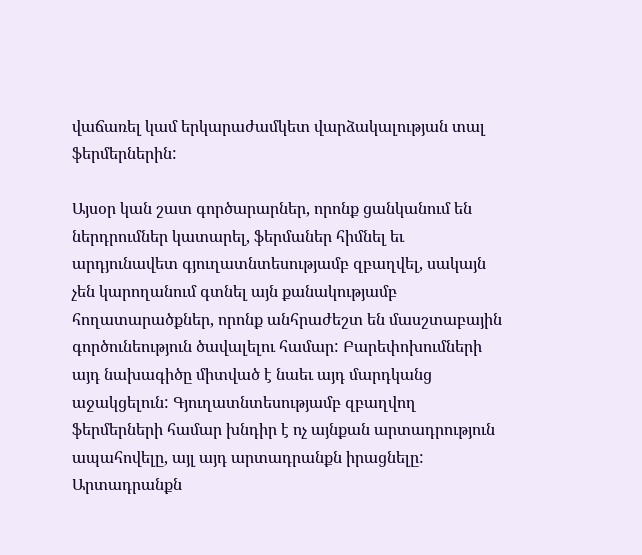վաճառել կամ երկարաժամկետ վարձակալության տալ ֆերմերներին:

Այսօր կան շատ գործարարներ, որոնք ցանկանում են ներդրումներ կատարել, ֆերմաներ հիմնել եւ արդյունավետ գյուղատնտեսությամբ զբաղվել, սակայն չեն կարողանում գտնել այն քանակությամբ հողատարածքներ, որոնք անհրաժեշտ են մասշտաբային գործունեություն ծավալելու համար: Բարեփոխումների այդ նախագիծը միտված է նաեւ այդ մարդկանց աջակցելուն: Գյուղատնտեսությամբ զբաղվող ֆերմերների համար խնդիր է ոչ այնքան արտադրություն ապահովելը, այլ այդ արտադրանքն իրացնելը: Արտադրանքն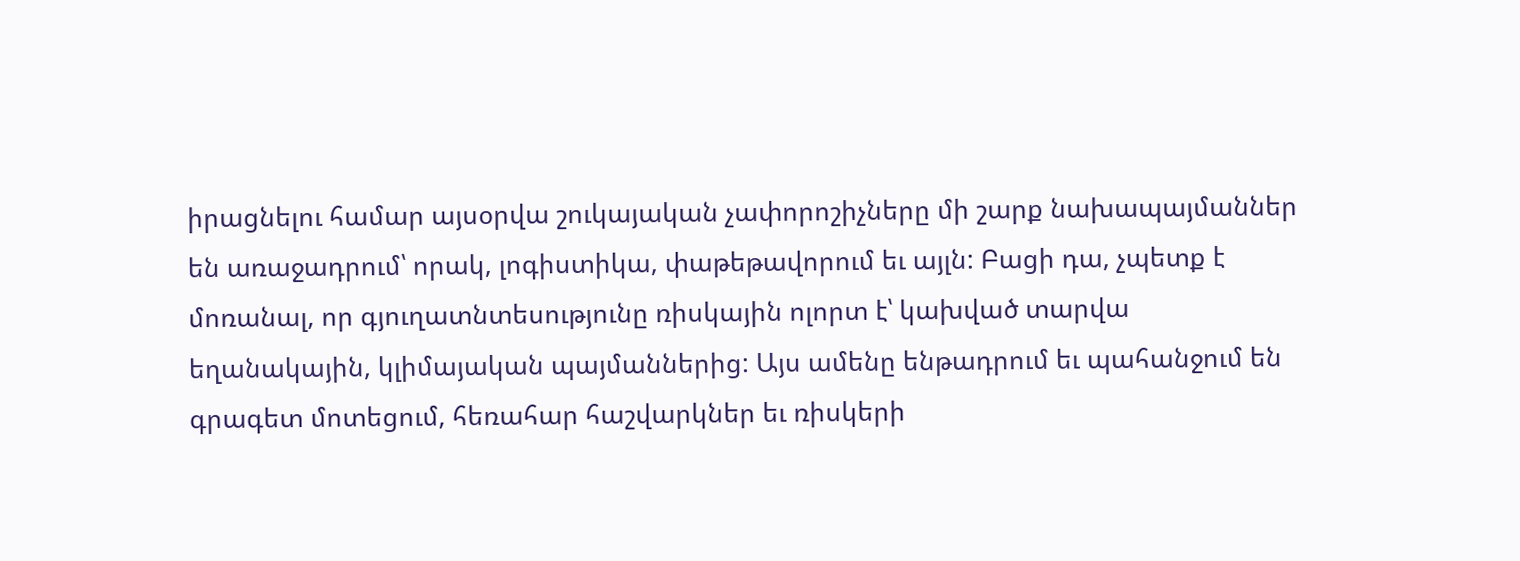իրացնելու համար այսօրվա շուկայական չափորոշիչները մի շարք նախապայմաններ են առաջադրում՝ որակ, լոգիստիկա, փաթեթավորում եւ այլն: Բացի դա, չպետք է մոռանալ, որ գյուղատնտեսությունը ռիսկային ոլորտ է՝ կախված տարվա եղանակային, կլիմայական պայմաններից: Այս ամենը ենթադրում եւ պահանջում են գրագետ մոտեցում, հեռահար հաշվարկներ եւ ռիսկերի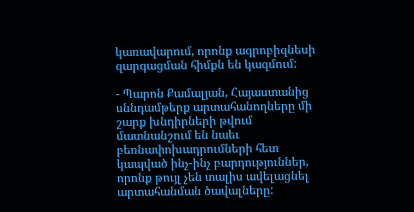կառավարում, որոնք ագրոբիզնեսի զարգացման հիմքն են կազմում:

- Պարոն Քամալյան, Հայաստանից սննդամթերք արտահանողները մի շարք խնդիրների թվում մատնանշում են նաեւ բեռնափոխադրումների հետ կապված ինչ-ինչ բարդություններ, որոնք թույլ չեն տալիս ավելացնել արտահանման ծավալները: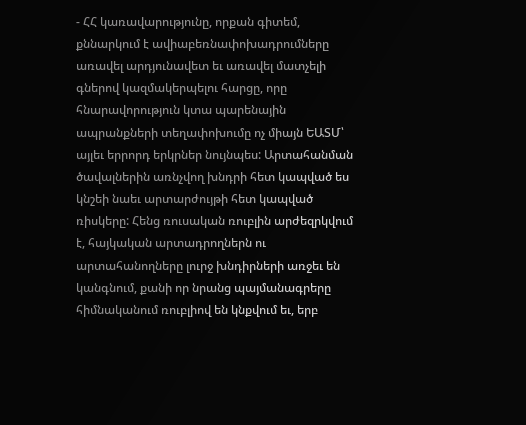- ՀՀ կառավարությունը, որքան գիտեմ, քննարկում է ավիաբեռնափոխադրումները առավել արդյունավետ եւ առավել մատչելի գներով կազմակերպելու հարցը, որը հնարավորություն կտա պարենային ապրանքների տեղափոխումը ոչ միայն ԵԱՏՄ՝ այլեւ երրորդ երկրներ նույնպես: Արտահանման ծավալներին առնչվող խնդրի հետ կապված ես կնշեի նաեւ արտարժույթի հետ կապված ռիսկերը: Հենց ռուսական ռուբլին արժեզրկվում է, հայկական արտադրողներն ու արտահանողները լուրջ խնդիրների առջեւ են կանգնում, քանի որ նրանց պայմանագրերը հիմնականում ռուբլիով են կնքվում եւ, երբ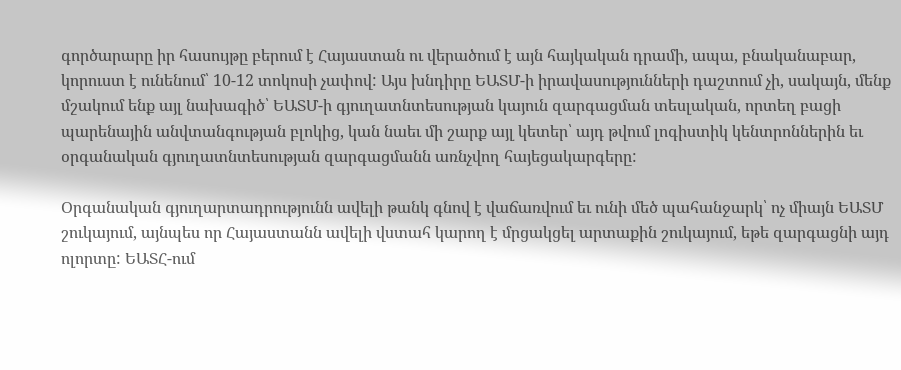գործարարը իր հասույթը բերում է Հայաստան ու վերածում է այն հայկական դրամի, ապա, բնականաբար, կորուստ է ունենում՝ 10-12 տոկոսի չափով: Այս խնդիրը ԵԱՏՄ-ի իրավասությունների դաշտում չի, սակայն, մենք մշակում ենք այլ նախագիծ՝ ԵԱՏՄ-ի գյուղատնտեսության կայուն զարգացման տեսլական, որտեղ բացի պարենային անվտանգության բլոկից, կան նաեւ մի շարք այլ կետեր՝ այդ թվում լոգիստիկ կենտրոններին եւ օրգանական գյուղատնտեսության զարգացմանն առնչվող հայեցակարգերը:

Օրգանական գյուղարտադրությունն ավելի թանկ գնով է վաճառվում եւ ունի մեծ պահանջարկ՝ ոչ միայն ԵԱՏՄ շուկայում, այնպես որ Հայաստանն ավելի վստահ կարող է մրցակցել արտաքին շուկայում, եթե զարգացնի այդ ոլորտը: ԵԱՏՀ-ում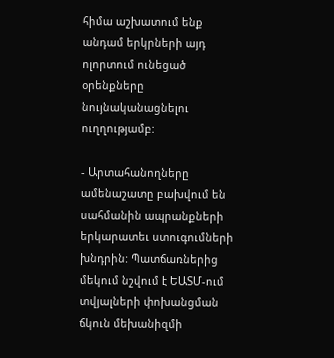հիմա աշխատում ենք անդամ երկրների այդ ոլորտում ունեցած օրենքները նույնականացնելու ուղղությամբ:

- Արտահանողները ամենաշատը բախվում են սահմանին ապրանքների երկարատեւ ստուգումների խնդրին: Պատճառներից մեկում նշվում է ԵԱՏՄ-ում տվյալների փոխանցման ճկուն մեխանիզմի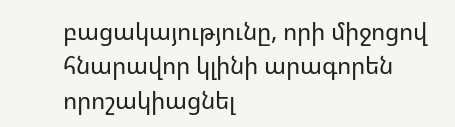բացակայությունը, որի միջոցով հնարավոր կլինի արագորեն որոշակիացնել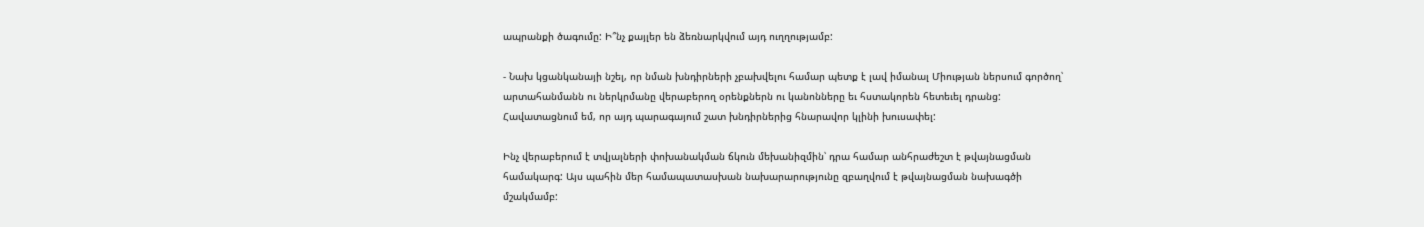ապրանքի ծագումը: Ի՞նչ քայլեր են ձեռնարկվում այդ ուղղությամբ:

- Նախ կցանկանայի նշել, որ նման խնդիրների չբախվելու համար պետք է լավ իմանալ Միության ներսում գործող՝ արտահանմանն ու ներկրմանը վերաբերող օրենքներն ու կանոնները եւ հստակորեն հետեւել դրանց: Հավատացնում եմ, որ այդ պարագայում շատ խնդիրներից հնարավոր կլինի խուսափել:

Ինչ վերաբերում է տվյալների փոխանակման ճկուն մեխանիզմին՝ դրա համար անհրաժեշտ է թվայնացման համակարգ: Այս պահին մեր համապատասխան նախարարությունը զբաղվում է թվայնացման նախագծի մշակմամբ: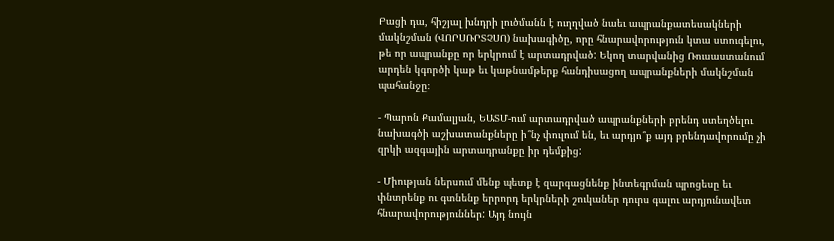Բացի դա, հիշյալ խնդրի լուծմանն է ուղղված նաեւ ապրանքատեսակների մակնշման (ՎՈՐՍՌՐՏՉՍՈ) նախագիծը, որը հնարավորություն կտա ստուգելու, թե որ ապրանքը որ երկրում է արտադրված: Եկող տարվանից Ռուսաստանում արդեն կգործի կաթ եւ կաթնամթերք հանդիսացող ապրանքների մակնշման  պահանջը։

- Պարոն Քամալյան, ԵԱՏՄ-ում արտադրված ապրանքների բրենդ ստեղծելու  նախագծի աշխատանքները ի՞նչ փուլում են, եւ արդյո՞ք այդ բրենդավորումը չի զրկի ազգային արտադրանքը իր դեմքից:

- Միության ներսում մենք պետք է զարգացնենք ինտեգրման պրոցեսը եւ փնտրենք ու գտնենք երրորդ երկրների շուկաներ դուրս գալու արդյունավետ հնարավորություններ: Այդ նույն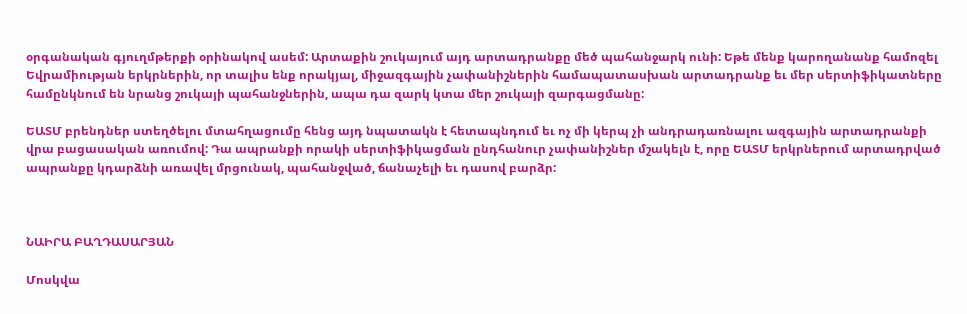օրգանական գյուղմթերքի օրինակով ասեմ: Արտաքին շուկայում այդ արտադրանքը մեծ պահանջարկ ունի: Եթե մենք կարողանանք համոզել Եվրամիության երկրներին, որ տալիս ենք որակյալ, միջազգային չափանիշներին համապատասխան արտադրանք եւ մեր սերտիֆիկատները համընկնում են նրանց շուկայի պահանջներին, ապա դա զարկ կտա մեր շուկայի զարգացմանը:

ԵԱՏՄ բրենդներ ստեղծելու մտահղացումը հենց այդ նպատակն է հետապնդում եւ ոչ մի կերպ չի անդրադառնալու ազգային արտադրանքի վրա բացասական առումով: Դա ապրանքի որակի սերտիֆիկացման ընդհանուր չափանիշներ մշակելն է, որը ԵԱՏՄ երկրներում արտադրված ապրանքը կդարձնի առավել մրցունակ, պահանջված, ճանաչելի եւ դասով բարձր:



ՆԱԻՐԱ ԲԱՂԴԱՍԱՐՅԱՆ

Մոսկվա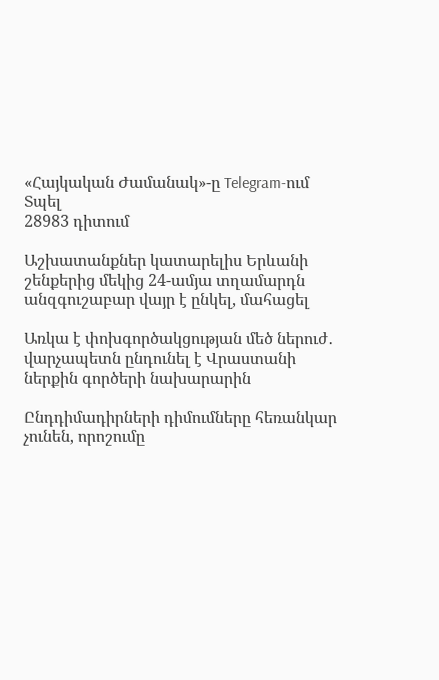«Հայկական Ժամանակ»-ը Telegram-ում
Տպել
28983 դիտում

Աշխատանքներ կատարելիս Երևանի շենքերից մեկից 24-ամյա տղամարդն անզգուշաբար վայր է ընկել, մահացել

Առկա է փոխգործակցության մեծ ներուժ․ վարչապետն ընդունել է Վրաստանի ներքին գործերի նախարարին

Ընդդիմադիրների դիմումները հեռանկար չունեն, որոշումը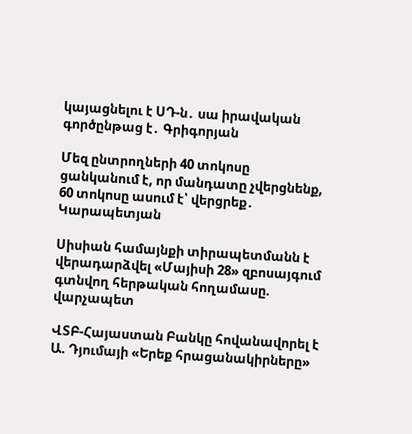կայացնելու է ՍԴ-ն․ սա իրավական գործընթաց է․ Գրիգորյան

Մեզ ընտրողների 40 տոկոսը ցանկանում է, որ մանդատը չվերցնենք, 60 տոկոսը ասում է՝ վերցրեք․ Կարապետյան

Սիսիան համայնքի տիրապետմանն է վերադարձվել «Մայիսի 28» զբոսայգում գտնվող հերթական հողամասը. վարչապետ

ՎՏԲ-Հայաստան Բանկը հովանավորել է Ա. Դյումայի «Երեք հրացանակիրները»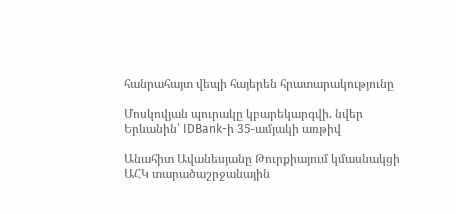հանրահայտ վեպի հայերեն հրատարակությունը

Մոսկովյան պուրակը կբարեկարգվի. նվեր Երևանին՝ IDBank-ի 35-ամյակի առթիվ

Անահիտ Ավանեսյանը Թուրքիայում կմասնակցի ԱՀԿ տարածաշրջանային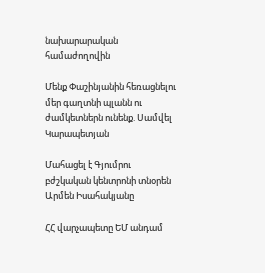նախարարական համաժողովին

Մենք Փաշինյանին հեռացնելու մեր գաղտնի պլանն ու ժամկետներն ունենք. Սամվել Կարապետյան

Մահացել է Գյումրու բժշկական կենտրոնի տնօրեն Արմեն Իսահակյանը

ՀՀ վարչապետը ԵՄ անդամ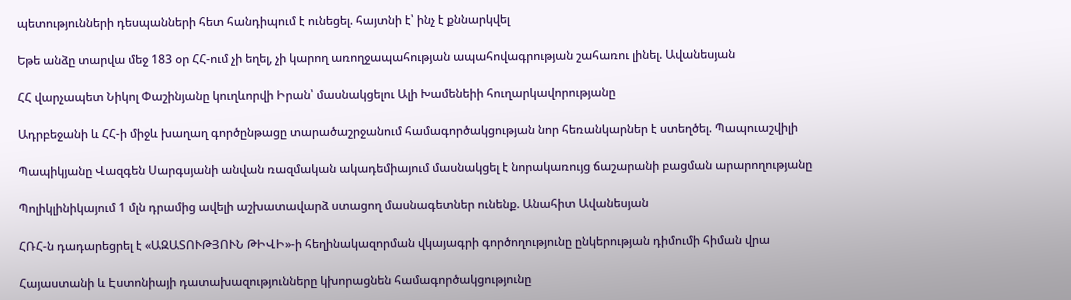պետությունների դեսպանների հետ հանդիպում է ունեցել. հայտնի է՝ ինչ է քննարկվել

Եթե անձը տարվա մեջ 183 օր ՀՀ-ում չի եղել, չի կարող առողջապահության ապահովագրության շահառու լինել. Ավանեսյան

ՀՀ վարչապետ Նիկոլ Փաշինյանը կուղևորվի Իրան՝ մասնակցելու Ալի Խամենեիի հուղարկավորությանը

Ադրբեջանի և ՀՀ-ի միջև խաղաղ գործընթացը տարածաշրջանում համագործակցության նոր հեռանկարներ է ստեղծել. Պապուաշվիլի

Պապիկյանը Վազգեն Սարգսյանի անվան ռազմական ակադեմիայում մասնակցել է նորակառույց ճաշարանի բացման արարողությանը

Պոլիկլինիկայում 1 մլն դրամից ավելի աշխատավարձ ստացող մասնագետներ ունենք. Անահիտ Ավանեսյան

ՀՌՀ-ն դադարեցրել է «ԱԶԱՏՈՒԹՅՈՒՆ ԹԻՎԻ»-ի հեղինակազորման վկայագրի գործողությունը ընկերության դիմումի հիման վրա

Հայաստանի և Էստոնիայի դատախազությունները կխորացնեն համագործակցությունը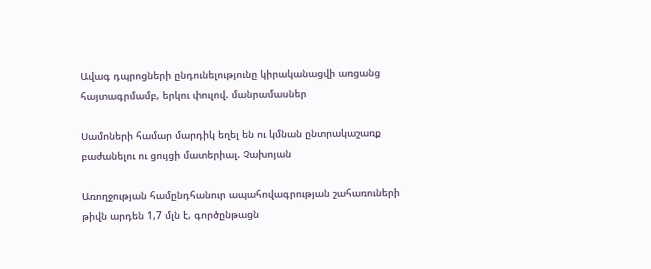Ավագ դպրոցների ընդունելությունը կիրականացվի առցանց հայտագրմամբ, երկու փուլով. մանրամասներ

Սամոների համար մարդիկ եղել են ու կմնան ընտրակաշառք բաժանելու ու ցույցի մատերիալ. Չախոյան

Առողջության համընդհանուր ապահովագրության շահառուների թիվն արդեն 1,7 մլն է, գործընթացն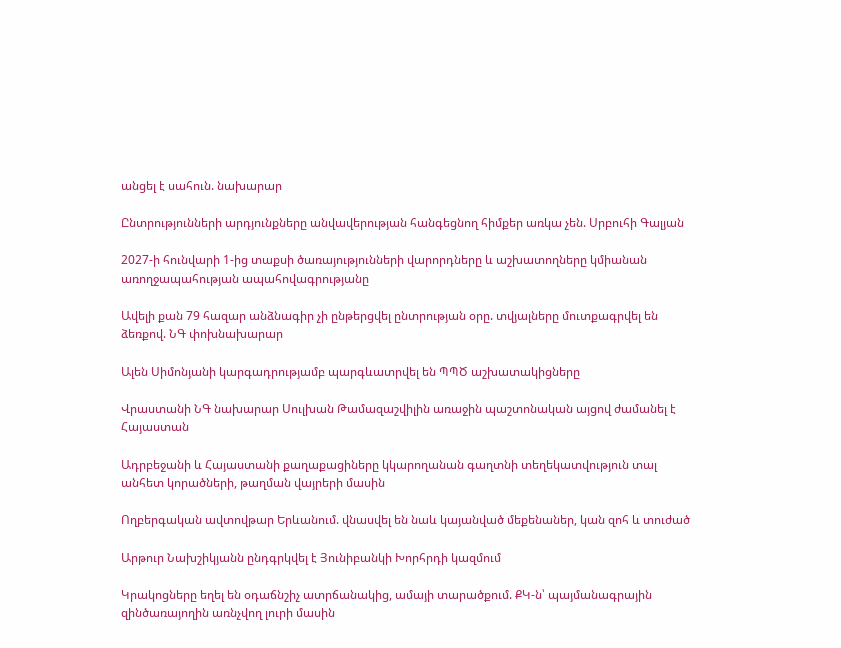անցել է սահուն. նախարար

Ընտրությունների արդյունքները անվավերության հանգեցնող հիմքեր առկա չեն. Սրբուհի Գալյան

2027-ի հունվարի 1-ից տաքսի ծառայությունների վարորդները և աշխատողները կմիանան առողջապահության ապահովագրությանը

Ավելի քան 79 հազար անձնագիր չի ընթերցվել ընտրության օրը. տվյալները մուտքագրվել են ձեռքով. ՆԳ փոխնախարար

Ալեն Սիմոնյանի կարգադրությամբ պարգևատրվել են ՊՊԾ աշխատակիցները

Վրաստանի ՆԳ նախարար Սուլխան Թամազաշվիլին առաջին պաշտոնական այցով ժամանել է Հայաստան

Ադրբեջանի և Հայաստանի քաղաքացիները կկարողանան գաղտնի տեղեկատվություն տալ անհետ կորածների, թաղման վայրերի մասին

Ողբերգական ավտովթար Երևանում. վնասվել են նաև կայանված մեքենաներ, կան զոհ և տուժած

Արթուր Նախշիկյանն ընդգրկվել է Յունիբանկի Խորհրդի կազմում

Կրակոցները եղել են օդաճնշիչ ատրճանակից, ամայի տարածքում. ՔԿ-ն՝ պայմանագրային զինծառայողին առնչվող լուրի մասին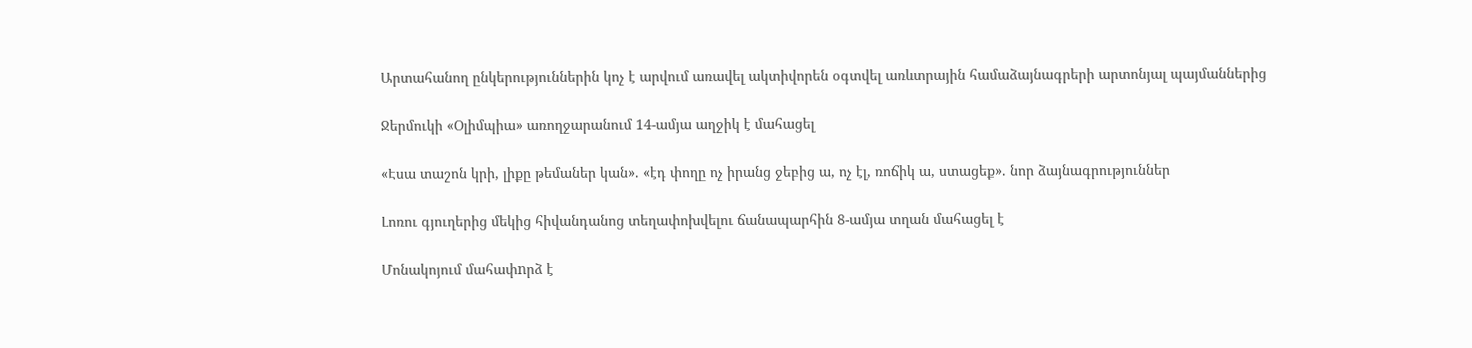Արտահանող ընկերություններին կոչ է արվում առավել ակտիվորեն օգտվել առևտրային համաձայնագրերի արտոնյալ պայմաններից

Ջերմուկի «Օլիմպիա» առողջարանում 14-ամյա աղջիկ է մահացել

«Էսա տաշոն կրի, լիքը թեմաներ կան». «էդ փողը ոչ իրանց ջեբից ա, ոչ էլ, ռոճիկ ա, ստացեք». նոր ձայնագրություններ

Լոռու գյուղերից մեկից հիվանդանոց տեղափոխվելու ճանապարհին 8-ամյա տղան մահացել է

Մոնակոյում մահափnրձ է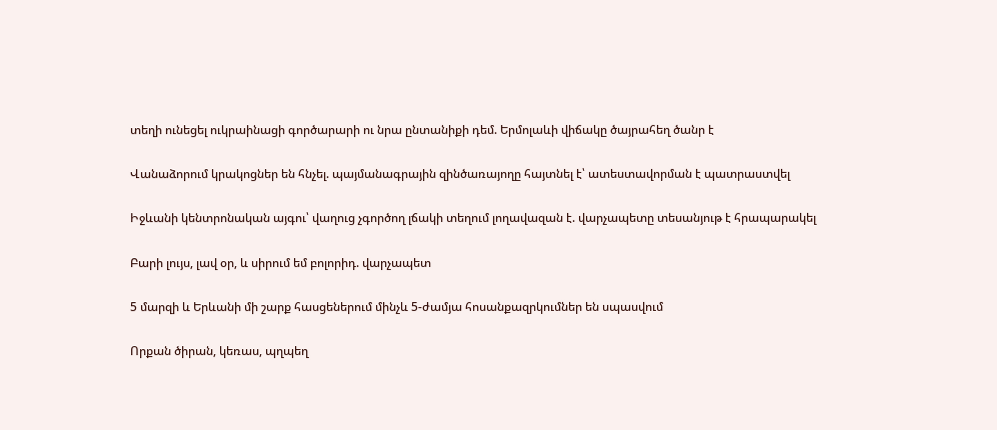տեղի ունեցել ուկրաինացի գործարարի ու նրա ընտանիքի դեմ. Երմոլաևի վիճակը ծայրահեղ ծանր է

Վանաձորում կրակոցներ են հնչել. պայմանագրային զինծառայողը հայտնել է՝ ատեստավորման է պատրաստվել

Իջևանի կենտրոնական այգու՝ վաղուց չգործող լճակի տեղում լողավազան է. վարչապետը տեսանյութ է հրապարակել

Բարի լույս, լավ օր, և սիրում եմ բոլորիդ. վարչապետ

5 մարզի և Երևանի մի շարք հասցեներում մինչև 5-ժամյա հոսանքազրկումներ են սպասվում

Որքան ծիրան, կեռաս, պղպեղ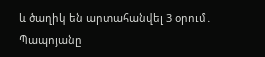և ծաղիկ են արտահանվել 3 օրում․ Պապոյանը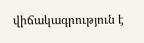վիճակագրություն է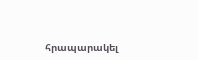հրապարակել